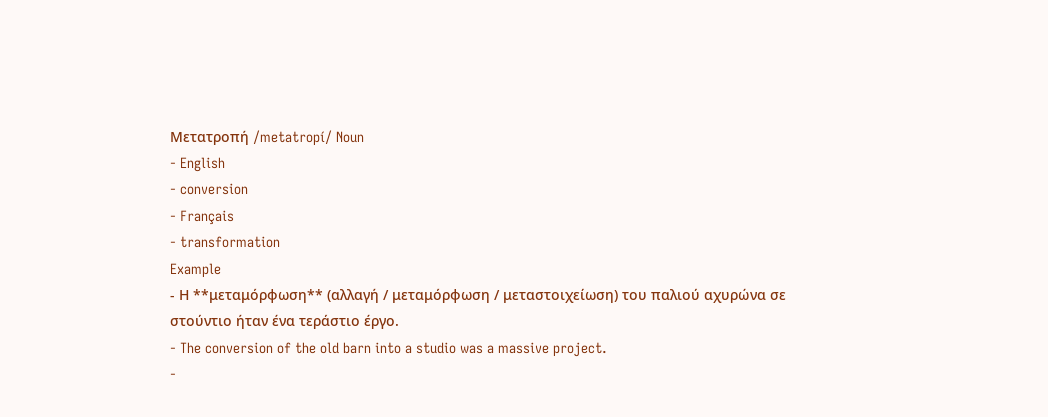Μετατροπή /metatropí/ Noun
- English
- conversion
- Français
- transformation
Example
- Η **μεταμόρφωση** (αλλαγή / μεταμόρφωση / μεταστοιχείωση) του παλιού αχυρώνα σε στούντιο ήταν ένα τεράστιο έργο.
- The conversion of the old barn into a studio was a massive project.
-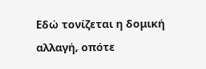Εδώ τονίζεται η δομική αλλαγή, οπότε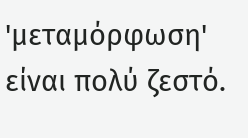'μεταμόρφωση' είναι πολύ ζεστό.